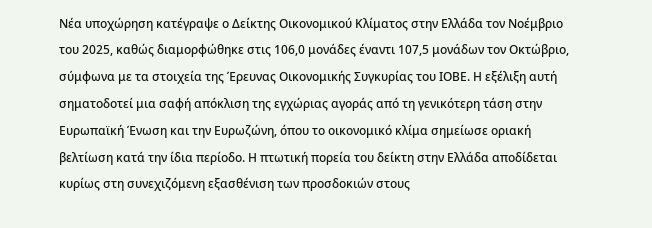Νέα υποχώρηση κατέγραψε ο Δείκτης Οικονομικού Κλίματος στην Ελλάδα τον Νοέμβριο του 2025, καθώς διαμορφώθηκε στις 106,0 μονάδες έναντι 107,5 μονάδων τον Οκτώβριο, σύμφωνα με τα στοιχεία της Έρευνας Οικονομικής Συγκυρίας του ΙΟΒΕ. Η εξέλιξη αυτή σηματοδοτεί μια σαφή απόκλιση της εγχώριας αγοράς από τη γενικότερη τάση στην Ευρωπαϊκή Ένωση και την Ευρωζώνη, όπου το οικονομικό κλίμα σημείωσε οριακή βελτίωση κατά την ίδια περίοδο. Η πτωτική πορεία του δείκτη στην Ελλάδα αποδίδεται κυρίως στη συνεχιζόμενη εξασθένιση των προσδοκιών στους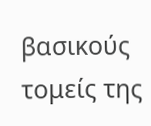βασικούς τομείς της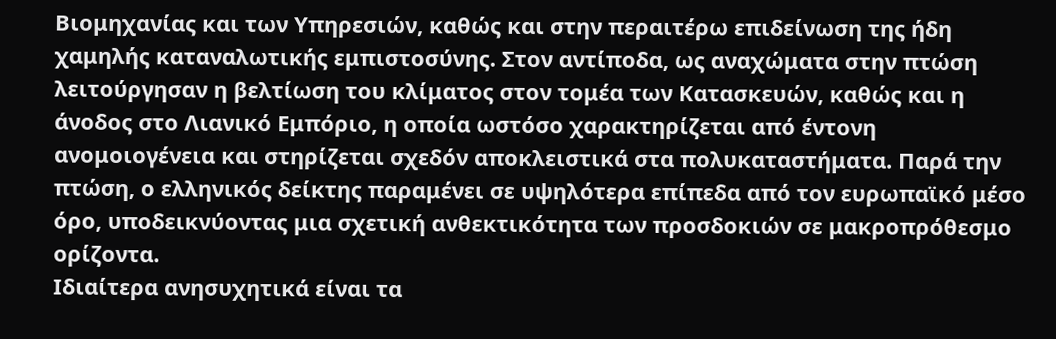Βιομηχανίας και των Υπηρεσιών, καθώς και στην περαιτέρω επιδείνωση της ήδη χαμηλής καταναλωτικής εμπιστοσύνης. Στον αντίποδα, ως αναχώματα στην πτώση λειτούργησαν η βελτίωση του κλίματος στον τομέα των Κατασκευών, καθώς και η άνοδος στο Λιανικό Εμπόριο, η οποία ωστόσο χαρακτηρίζεται από έντονη ανομοιογένεια και στηρίζεται σχεδόν αποκλειστικά στα πολυκαταστήματα. Παρά την πτώση, ο ελληνικός δείκτης παραμένει σε υψηλότερα επίπεδα από τον ευρωπαϊκό μέσο όρο, υποδεικνύοντας μια σχετική ανθεκτικότητα των προσδοκιών σε μακροπρόθεσμο ορίζοντα.
Ιδιαίτερα ανησυχητικά είναι τα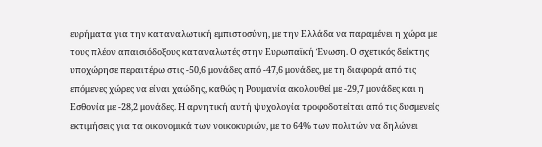ευρήματα για την καταναλωτική εμπιστοσύνη, με την Ελλάδα να παραμένει η χώρα με τους πλέον απαισιόδοξους καταναλωτές στην Ευρωπαϊκή Ένωση. Ο σχετικός δείκτης υποχώρησε περαιτέρω στις -50,6 μονάδες από -47,6 μονάδες, με τη διαφορά από τις επόμενες χώρες να είναι χαώδης, καθώς η Ρουμανία ακολουθεί με -29,7 μονάδες και η Εσθονία με -28,2 μονάδες. Η αρνητική αυτή ψυχολογία τροφοδοτείται από τις δυσμενείς εκτιμήσεις για τα οικονομικά των νοικοκυριών, με το 64% των πολιτών να δηλώνει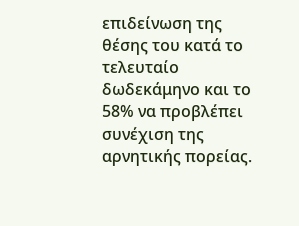επιδείνωση της θέσης του κατά το τελευταίο δωδεκάμηνο και το 58% να προβλέπει συνέχιση της αρνητικής πορείας.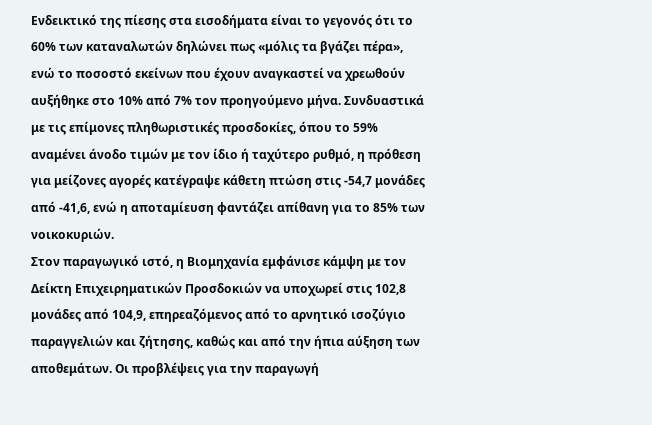Ενδεικτικό της πίεσης στα εισοδήματα είναι το γεγονός ότι το 60% των καταναλωτών δηλώνει πως «μόλις τα βγάζει πέρα», ενώ το ποσοστό εκείνων που έχουν αναγκαστεί να χρεωθούν αυξήθηκε στο 10% από 7% τον προηγούμενο μήνα. Συνδυαστικά με τις επίμονες πληθωριστικές προσδοκίες, όπου το 59% αναμένει άνοδο τιμών με τον ίδιο ή ταχύτερο ρυθμό, η πρόθεση για μείζονες αγορές κατέγραψε κάθετη πτώση στις -54,7 μονάδες από -41,6, ενώ η αποταμίευση φαντάζει απίθανη για το 85% των νοικοκυριών.
Στον παραγωγικό ιστό, η Βιομηχανία εμφάνισε κάμψη με τον Δείκτη Επιχειρηματικών Προσδοκιών να υποχωρεί στις 102,8 μονάδες από 104,9, επηρεαζόμενος από το αρνητικό ισοζύγιο παραγγελιών και ζήτησης, καθώς και από την ήπια αύξηση των αποθεμάτων. Οι προβλέψεις για την παραγωγή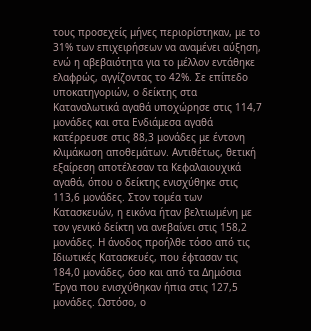τους προσεχείς μήνες περιορίστηκαν, με το 31% των επιχειρήσεων να αναμένει αύξηση, ενώ η αβεβαιότητα για το μέλλον εντάθηκε ελαφρώς, αγγίζοντας το 42%. Σε επίπεδο υποκατηγοριών, ο δείκτης στα Καταναλωτικά αγαθά υποχώρησε στις 114,7 μονάδες και στα Ενδιάμεσα αγαθά κατέρρευσε στις 88,3 μονάδες με έντονη κλιμάκωση αποθεμάτων. Αντιθέτως, θετική εξαίρεση αποτέλεσαν τα Κεφαλαιουχικά αγαθά, όπου ο δείκτης ενισχύθηκε στις 113,6 μονάδες. Στον τομέα των Κατασκευών, η εικόνα ήταν βελτιωμένη με τον γενικό δείκτη να ανεβαίνει στις 158,2 μονάδες. Η άνοδος προήλθε τόσο από τις Ιδιωτικές Κατασκευές, που έφτασαν τις 184,0 μονάδες, όσο και από τα Δημόσια Έργα που ενισχύθηκαν ήπια στις 127,5 μονάδες. Ωστόσο, ο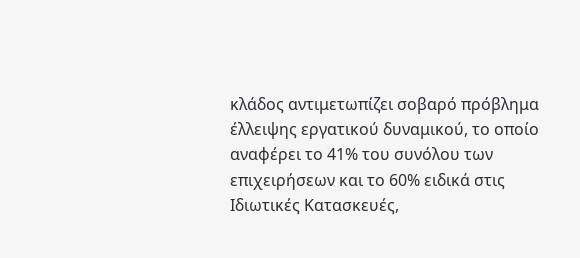κλάδος αντιμετωπίζει σοβαρό πρόβλημα έλλειψης εργατικού δυναμικού, το οποίο αναφέρει το 41% του συνόλου των επιχειρήσεων και το 60% ειδικά στις Ιδιωτικές Κατασκευές,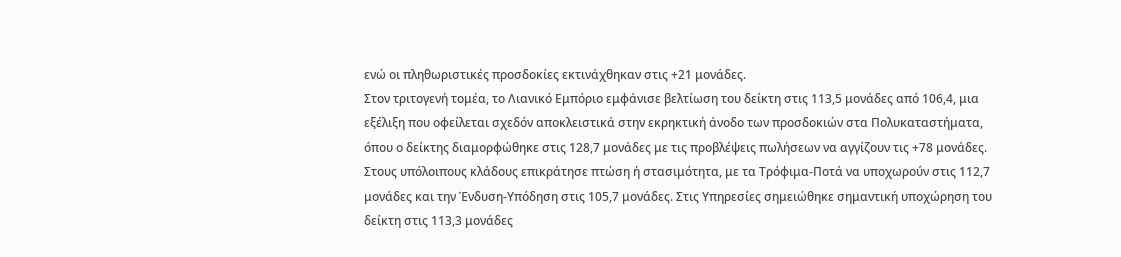ενώ οι πληθωριστικές προσδοκίες εκτινάχθηκαν στις +21 μονάδες.
Στον τριτογενή τομέα, το Λιανικό Εμπόριο εμφάνισε βελτίωση του δείκτη στις 113,5 μονάδες από 106,4, μια εξέλιξη που οφείλεται σχεδόν αποκλειστικά στην εκρηκτική άνοδο των προσδοκιών στα Πολυκαταστήματα, όπου ο δείκτης διαμορφώθηκε στις 128,7 μονάδες με τις προβλέψεις πωλήσεων να αγγίζουν τις +78 μονάδες. Στους υπόλοιπους κλάδους επικράτησε πτώση ή στασιμότητα, με τα Τρόφιμα-Ποτά να υποχωρούν στις 112,7 μονάδες και την Ένδυση-Υπόδηση στις 105,7 μονάδες. Στις Υπηρεσίες σημειώθηκε σημαντική υποχώρηση του δείκτη στις 113,3 μονάδες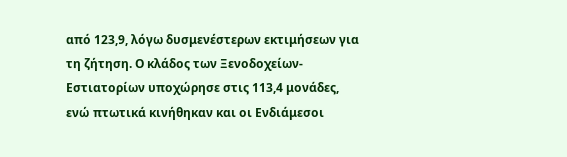από 123,9, λόγω δυσμενέστερων εκτιμήσεων για τη ζήτηση. Ο κλάδος των Ξενοδοχείων-Εστιατορίων υποχώρησε στις 113,4 μονάδες, ενώ πτωτικά κινήθηκαν και οι Ενδιάμεσοι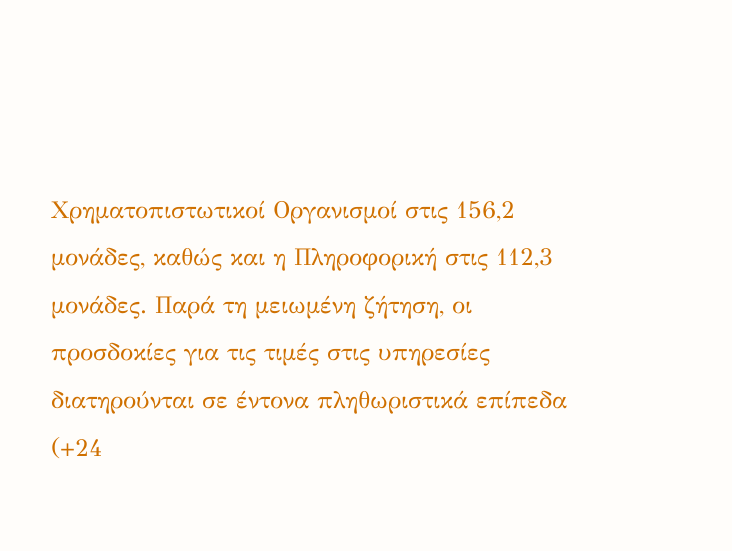Χρηματοπιστωτικοί Οργανισμοί στις 156,2 μονάδες, καθώς και η Πληροφορική στις 112,3 μονάδες. Παρά τη μειωμένη ζήτηση, οι προσδοκίες για τις τιμές στις υπηρεσίες διατηρούνται σε έντονα πληθωριστικά επίπεδα (+24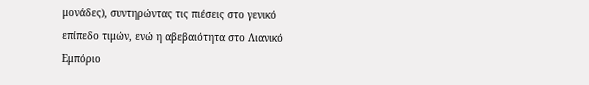μονάδες), συντηρώντας τις πιέσεις στο γενικό επίπεδο τιμών, ενώ η αβεβαιότητα στο Λιανικό Εμπόριο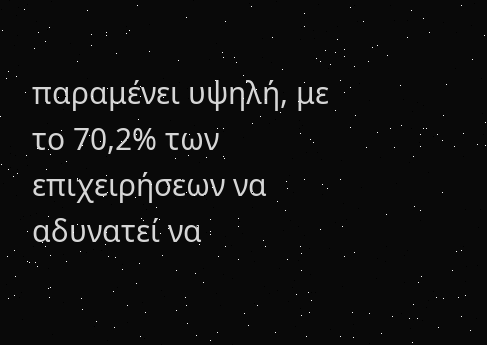παραμένει υψηλή, με το 70,2% των επιχειρήσεων να αδυνατεί να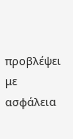προβλέψει με ασφάλεια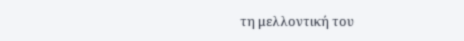τη μελλοντική του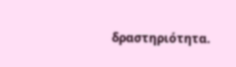δραστηριότητα.